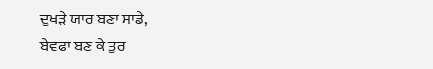ਦੁਖੜੇ ਯਾਰ ਬਣਾ ਸਾਡੇ,
ਬੇਵਫਾ ਬਣ ਕੇ ਤੁਰ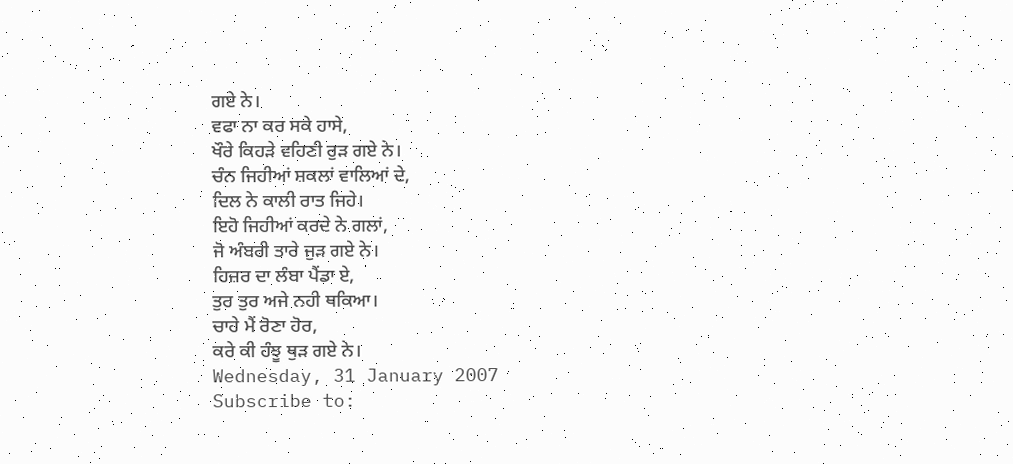ਗਏ ਨੇ।
ਵਫਾ ਨਾ ਕਰ ਸਕੇ ਹਾਸੇ,
ਖੌਰੇ ਕਿਹੜੇ ਵਹਿਣੀ ਰੁੜ ਗਏ ਨੇ।
ਚੰਨ ਜਿਹੀਆਂ ਸ਼ਕਲਾਂ ਵਾਲਿਆਂ ਦੇ,
ਦਿਲ ਨੇ ਕਾਲੀ ਰਾਤ ਜਿਹੇ।
ਇਹੋ ਜਿਹੀਆਂ ਕਰਦੇ ਨੇ ਗਲਾਂ,
ਜੋ ਅੰਬਰੀ ਤਾਰੇ ਜੁੜ ਗਏ ਨੇ।
ਹਿਜ਼ਰ ਦਾ ਲੰਬਾ ਪੈਂਡਾ ਏ,
ਤੁਰ ਤੁਰ ਅਜੇ ਨਹੀ ਥਕਿਆ।
ਚਾਹੇ ਮੈਂ ਰੋਣਾ ਹੋਰ,
ਕਰੇ ਕੀ ਹੰਝੂ ਥੁੜ ਗਏ ਨੇ।
Wednesday, 31 January 2007
Subscribe to: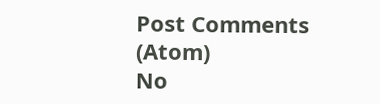Post Comments (Atom)
No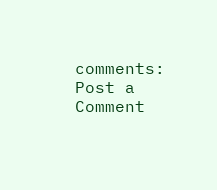comments:
Post a Comment